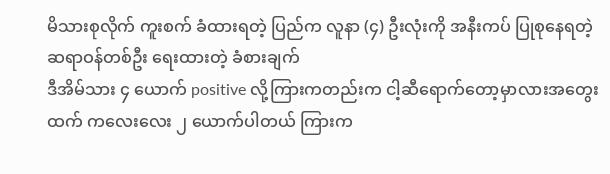မိသားစုလိုက် ကူးစက် ခံထားရတဲ့ ပြည်က လူနာ (၄) ဦးလုံးကို အနီးကပ် ပြုစုနေရတဲ့ ဆရာဝန်တစ်ဦး ရေးထားတဲ့ ခံစားချက်
ဒီအိမ်သား ၄ ယောက် positive လို့ကြားကတည်းက ငါ့ဆီရောက်တော့မှာလားအတွေးထက် ကလေးလေး ၂ ယောက်ပါတယ် ကြားက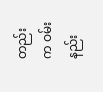တည်းက ဝမ်းနည်း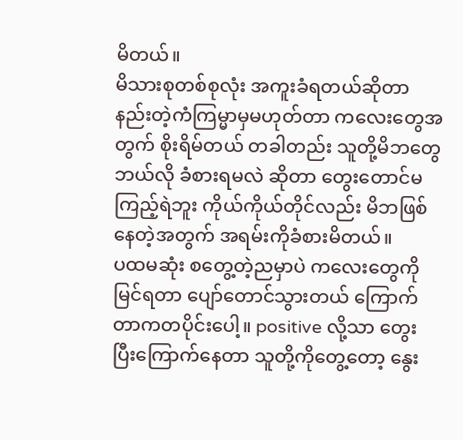မိတယ်။
မိသားစုတစ်စုလုံး အကူးခံရတယ်ဆိုတာ နည်းတဲ့ကံကြမ္မာမှမဟုတ်တာ ကလေးတွေအတွက် စိုးရိမ်တယ် တခါတည်း သူတို့မိဘတွေ ဘယ်လို ခံစားရမလဲ ဆိုတာ တွေးတောင်မကြည့်ရဲဘူး ကိုယ်ကိုယ်တိုင်လည်း မိဘဖြစ်နေတဲ့အတွက် အရမ်းကိုခံစားမိတယ်။
ပထမဆုံး စတွေ့တဲ့ညမှာပဲ ကလေးတွေကိုမြင်ရတာ ပျော်တောင်သွားတယ် ကြောက်တာကတပိုင်းပေါ့။ positive လို့သာ တွေးပြီးကြောက်နေတာ သူတို့ကိုတွေ့တော့ နွေး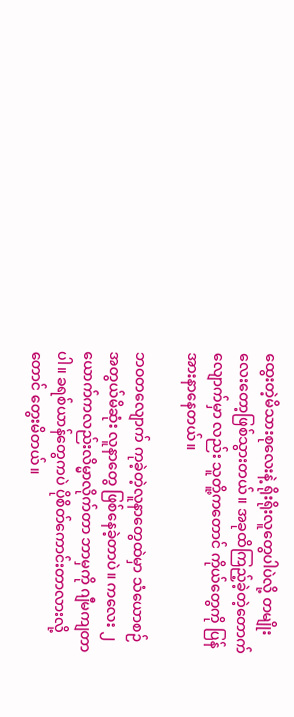ထွေးတဲ့မိသားစုလေးနဲ့ ရိုးရိုးလူတွေပါပဲလို့ တမျိုးလေးတော့ဖြစ်သွားတယ်။ အခုထိကြည့်ခဲ့တဲ့တောက်လျောက်မှာ လည်း သူတိူ့ကတောင် ကိုယ်တွေကို ပြန်အားနာနေတယ်။

ဘဝတလျောက် ကုခဲ့တဲ့လူနာတွေထဲမှာ သံယောစဉ်အတွယ်မိဆုံး လူနာတွေ ဖြစ်နေခဲ့တာပဲ။ ကလေး ၂ ယောက်ကလည်းလိမ္မာလိုက်တာ ဘာမှကို ဂျီမကျတာပါ။ ခရစ်ယာန်တွေကပဲ ပိုစိတ်ကောင်းတာလားလို့တောင် တွေးမိတယ်။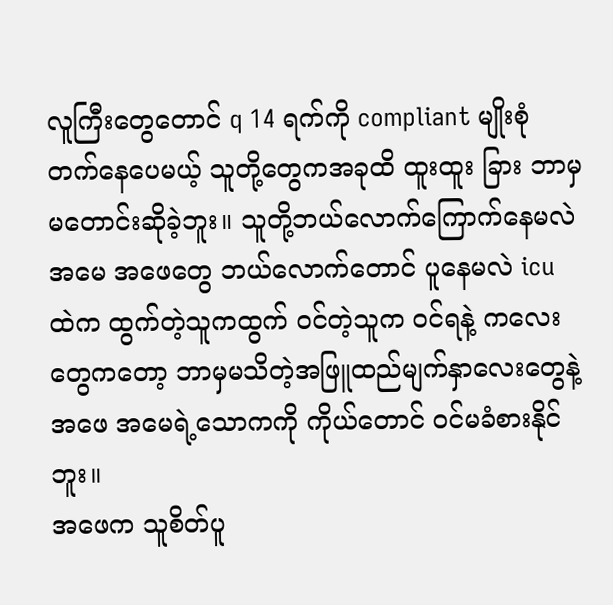လူကြီးတွေတောင် q 14 ရက်ကို compliant မျိုးစုံတက်နေပေမယ့် သူတို့တွေကအခုထိ ထူးထူး ခြား ဘာမှ မတောင်းဆိုခဲ့ဘူး။ သူတို့ဘယ်လောက်ကြောက်နေမလဲ အမေ အဖေတွေ ဘယ်လောက်တောင် ပူနေမလဲ icu ထဲက ထွက်တဲ့သူကထွက် ဝင်တဲ့သူက ဝင်ရနဲ့ ကလေးတွေကတော့ ဘာမှမသိတဲ့အဖြူထည်မျက်နှာလေးတွေနဲ့ အဖေ အမေရဲ့သောကကို ကိုယ်တောင် ဝင်မခံစားနိုင်ဘူး။
အဖေက သူစိတ်ပူ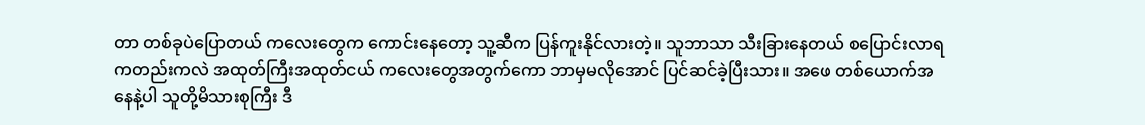တာ တစ်ခုပဲပြောတယ် ကလေးတွေက ကောင်းနေတော့ သူ့ဆီက ပြန်ကူးနိုင်လားတဲ့။ သူဘာသာ သီးခြားနေတယ် စပြောင်းလာရကတည်းကလဲ အထုတ်ကြီးအထုတ်ငယ် ကလေးတွေအတွက်ကော ဘာမှမလိုအောင် ပြင်ဆင်ခဲ့ပြီးသား။ အဖေ တစ်ယောက်အနေနဲ့ပါ သူတို့မိသားစုကြီး ဒီ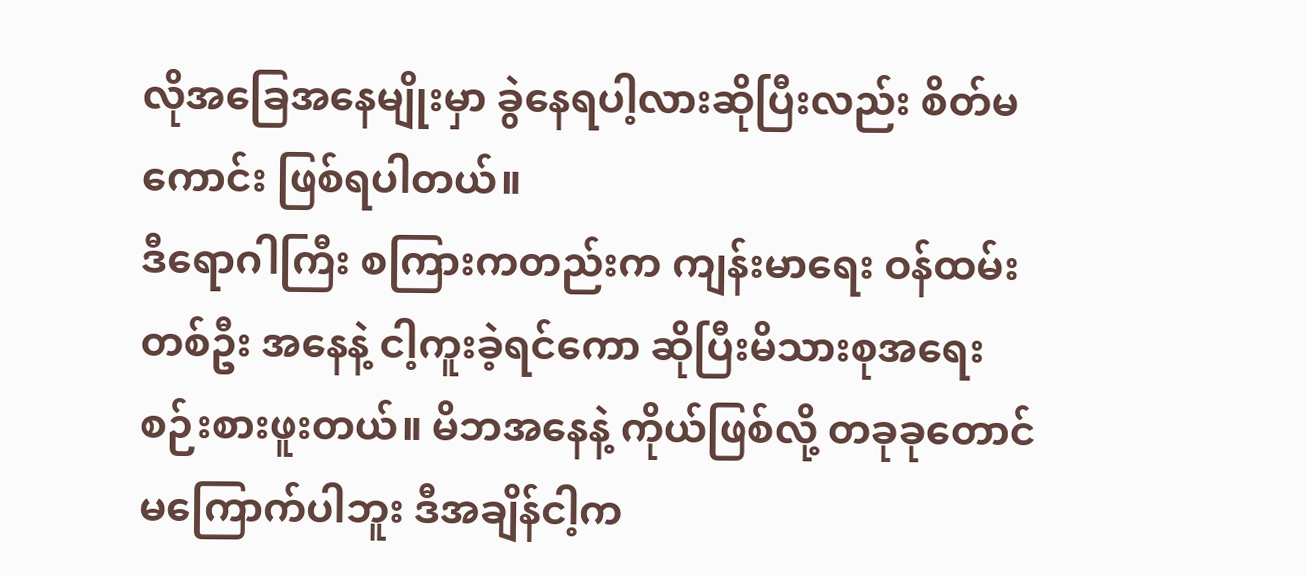လိုအခြေအနေမျိုးမှာ ခွဲနေရပါ့လားဆိုပြီးလည်း စိတ်မကောင်း ဖြစ်ရပါတယ်။
ဒီရောဂါကြီး စကြားကတည်းက ကျန်းမာရေး ဝန်ထမ်းတစ်ဦး အနေနဲ့ ငါ့ကူးခဲ့ရင်ကော ဆိုပြီးမိသားစုအရေး စဉ်းစားဖူးတယ်။ မိဘအနေနဲ့ ကိုယ်ဖြစ်လို့ တခုခုတောင် မကြောက်ပါဘူး ဒီအချိန်ငါ့က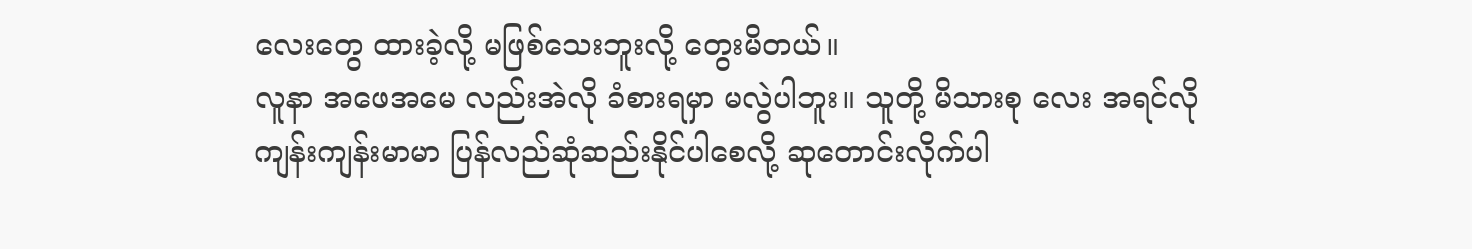လေးတွေ ထားခဲ့လို့ မဖြစ်သေးဘူးလို့ တွေးမိတယ်။
လူနာ အဖေအမေ လည်းအဲလို ခံစားရမှာ မလွဲပါဘူး။ သူတို့ မိသားစု လေး အရင်လို ကျန်းကျန်းမာမာ ပြန်လည်ဆုံဆည်းနိုင်ပါစေလို့ ဆုတောင်းလိုက်ပါ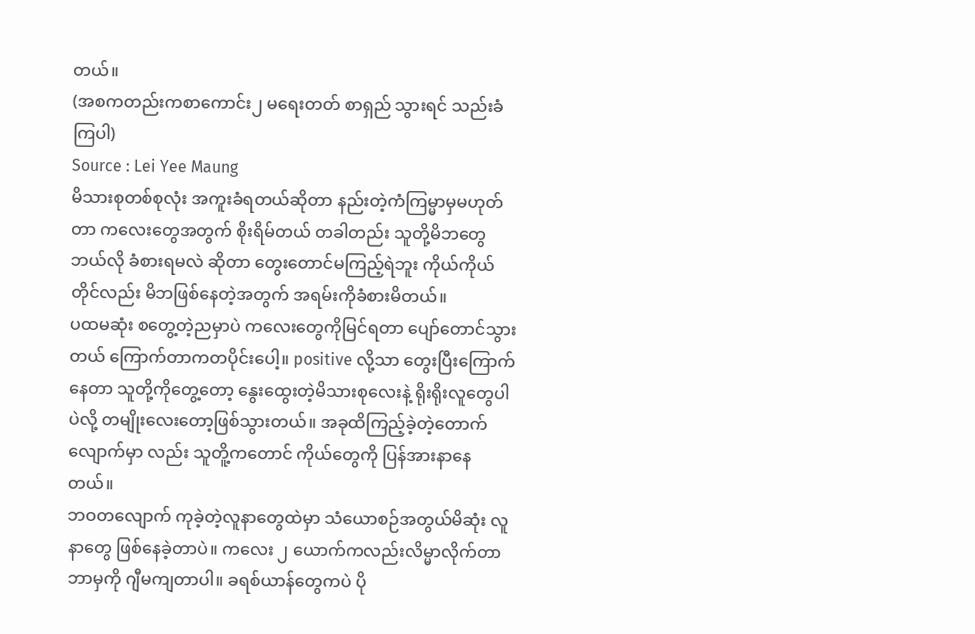တယ်။
(အစကတည်းကစာကောင်း၂ မရေးတတ် စာရှည် သွားရင် သည်းခံကြပါ)
Source : Lei Yee Maung
မိသားစုတစ်စုလုံး အကူးခံရတယ်ဆိုတာ နည်းတဲ့ကံကြမ္မာမှမဟုတ်တာ ကလေးတွေအတွက် စိုးရိမ်တယ် တခါတည်း သူတို့မိဘတွေ ဘယ်လို ခံစားရမလဲ ဆိုတာ တွေးတောင်မကြည့်ရဲဘူး ကိုယ်ကိုယ်တိုင်လည်း မိဘဖြစ်နေတဲ့အတွက် အရမ်းကိုခံစားမိတယ်။
ပထမဆုံး စတွေ့တဲ့ညမှာပဲ ကလေးတွေကိုမြင်ရတာ ပျော်တောင်သွားတယ် ကြောက်တာကတပိုင်းပေါ့။ positive လို့သာ တွေးပြီးကြောက်နေတာ သူတို့ကိုတွေ့တော့ နွေးထွေးတဲ့မိသားစုလေးနဲ့ ရိုးရိုးလူတွေပါပဲလို့ တမျိုးလေးတော့ဖြစ်သွားတယ်။ အခုထိကြည့်ခဲ့တဲ့တောက်လျောက်မှာ လည်း သူတိူ့ကတောင် ကိုယ်တွေကို ပြန်အားနာနေတယ်။
ဘဝတလျောက် ကုခဲ့တဲ့လူနာတွေထဲမှာ သံယောစဉ်အတွယ်မိဆုံး လူနာတွေ ဖြစ်နေခဲ့တာပဲ။ ကလေး ၂ ယောက်ကလည်းလိမ္မာလိုက်တာ ဘာမှကို ဂျီမကျတာပါ။ ခရစ်ယာန်တွေကပဲ ပို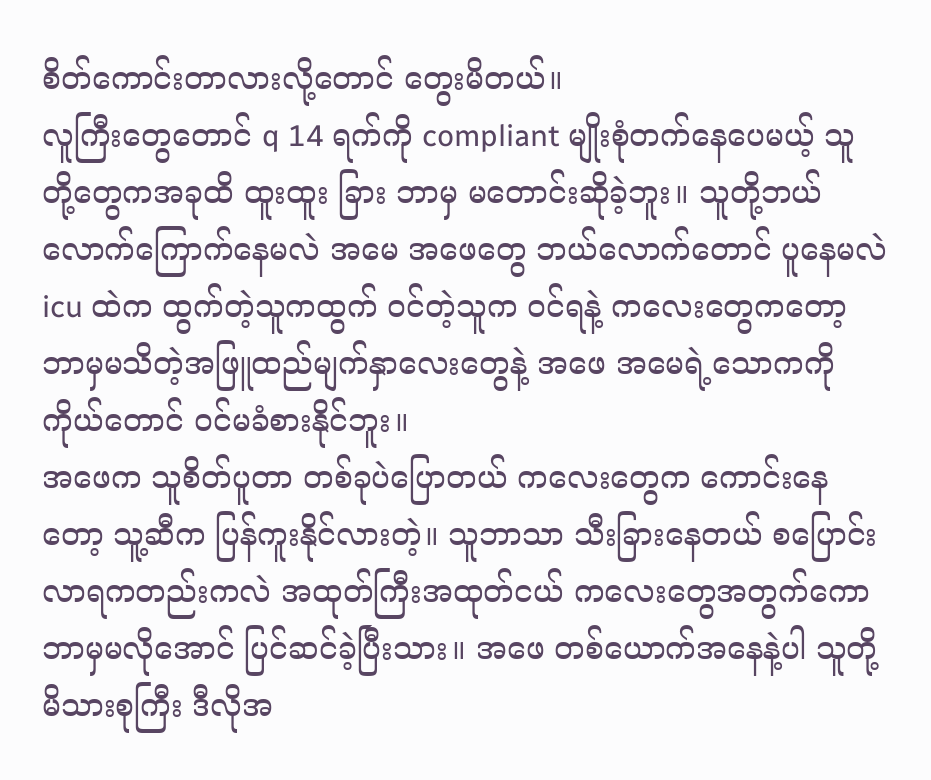စိတ်ကောင်းတာလားလို့တောင် တွေးမိတယ်။
လူကြီးတွေတောင် q 14 ရက်ကို compliant မျိုးစုံတက်နေပေမယ့် သူတို့တွေကအခုထိ ထူးထူး ခြား ဘာမှ မတောင်းဆိုခဲ့ဘူး။ သူတို့ဘယ်လောက်ကြောက်နေမလဲ အမေ အဖေတွေ ဘယ်လောက်တောင် ပူနေမလဲ icu ထဲက ထွက်တဲ့သူကထွက် ဝင်တဲ့သူက ဝင်ရနဲ့ ကလေးတွေကတော့ ဘာမှမသိတဲ့အဖြူထည်မျက်နှာလေးတွေနဲ့ အဖေ အမေရဲ့သောကကို ကိုယ်တောင် ဝင်မခံစားနိုင်ဘူး။
အဖေက သူစိတ်ပူတာ တစ်ခုပဲပြောတယ် ကလေးတွေက ကောင်းနေတော့ သူ့ဆီက ပြန်ကူးနိုင်လားတဲ့။ သူဘာသာ သီးခြားနေတယ် စပြောင်းလာရကတည်းကလဲ အထုတ်ကြီးအထုတ်ငယ် ကလေးတွေအတွက်ကော ဘာမှမလိုအောင် ပြင်ဆင်ခဲ့ပြီးသား။ အဖေ တစ်ယောက်အနေနဲ့ပါ သူတို့မိသားစုကြီး ဒီလိုအ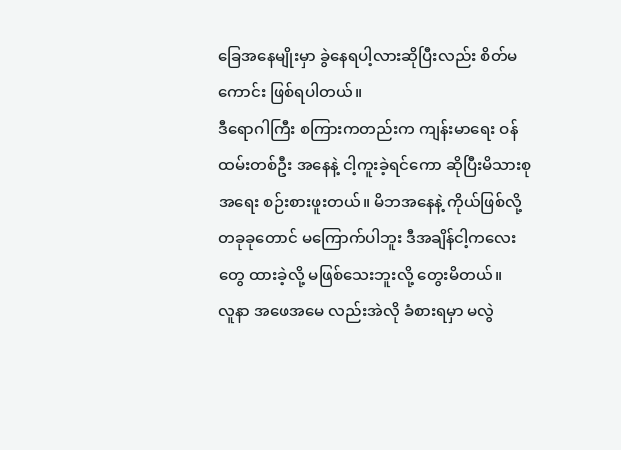ခြေအနေမျိုးမှာ ခွဲနေရပါ့လားဆိုပြီးလည်း စိတ်မကောင်း ဖြစ်ရပါတယ်။
ဒီရောဂါကြီး စကြားကတည်းက ကျန်းမာရေး ဝန်ထမ်းတစ်ဦး အနေနဲ့ ငါ့ကူးခဲ့ရင်ကော ဆိုပြီးမိသားစုအရေး စဉ်းစားဖူးတယ်။ မိဘအနေနဲ့ ကိုယ်ဖြစ်လို့ တခုခုတောင် မကြောက်ပါဘူး ဒီအချိန်ငါ့ကလေးတွေ ထားခဲ့လို့ မဖြစ်သေးဘူးလို့ တွေးမိတယ်။
လူနာ အဖေအမေ လည်းအဲလို ခံစားရမှာ မလွဲ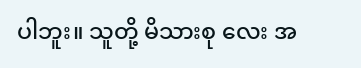ပါဘူး။ သူတို့ မိသားစု လေး အ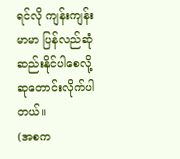ရင်လို ကျန်းကျန်းမာမာ ပြန်လည်ဆုံဆည်းနိုင်ပါစေလို့ ဆုတောင်းလိုက်ပါတယ်။
(အစက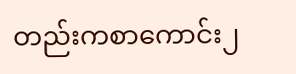တည်းကစာကောင်း၂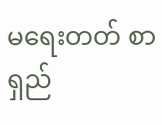မရေးတတ် စာရှည်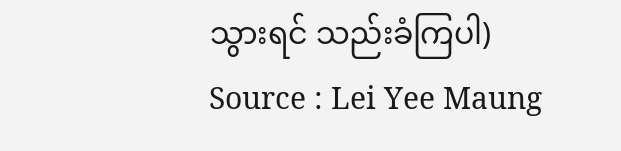သွားရင် သည်းခံကြပါ)
Source : Lei Yee Maung